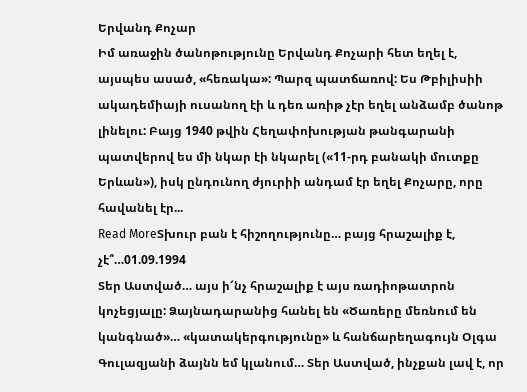Երվանդ Քոչար
Իմ առաջին ծանոթությունը Երվանդ Քոչարի հետ եղել է, այսպես ասած, «հեռակա»: Պարզ պատճառով: Ես Թբիլիսիի ակադեմիայի ուսանող էի և դեռ առիթ չէր եղել անձամբ ծանոթ լինելու: Բայց 1940 թվին Հեղափոխության թանգարանի պատվերով ես մի նկար էի նկարել («11-րդ բանակի մուտքը Երևան»), իսկ ընդունող ժյուրիի անդամ էր եղել Քոչարը, որը հավանել էր...
Read MoreՏխուր բան է հիշողությունը… բայց հրաշալիք է, չէ՞…01.09.1994
Տեր Աստված… այս ի՜նչ հրաշալիք է այս ռադիոթատրոն կոչեցյալը: Ձայնադարանից հանել են «Ծառերը մեռնում են կանգնած»… «կատակերգությունը» և հանճարեղագույն Օլգա Գուլազյանի ձայնն եմ կլանում… Տեր Աստված, ինչքան լավ է, որ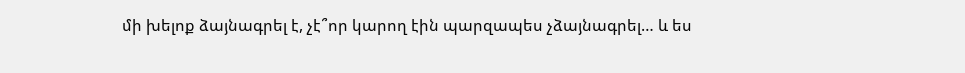մի խելոք ձայնագրել է, չէ՞որ կարող էին պարզապես չձայնագրել… և ես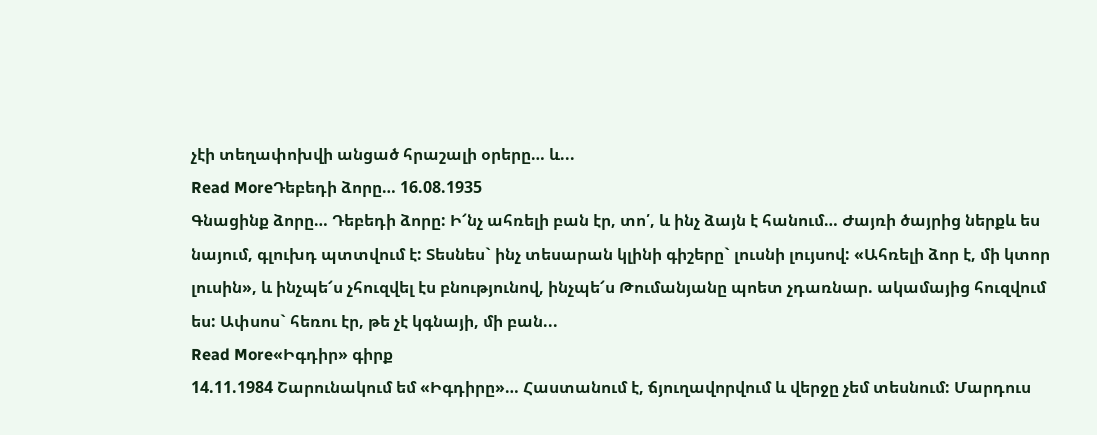չէի տեղափոխվի անցած հրաշալի օրերը… և...
Read MoreԴեբեդի ձորը… 16.08.1935
Գնացինք ձորը… Դեբեդի ձորը: Ի՜նչ ահռելի բան էր, տո՛, և ինչ ձայն է հանում… Ժայռի ծայրից ներքև ես նայում, գլուխդ պտտվում է: Տեսնես` ինչ տեսարան կլինի գիշերը` լուսնի լույսով: «Ահռելի ձոր է, մի կտոր լուսին», և ինչպե՜ս չհուզվել էս բնությունով, ինչպե՜ս Թումանյանը պոետ չդառնար. ակամայից հուզվում ես: Ափսոս` հեռու էր, թե չէ կգնայի, մի բան...
Read More«Իգդիր» գիրք
14.11.1984 Շարունակում եմ «Իգդիրը»… Հաստանում է, ճյուղավորվում և վերջը չեմ տեսնում: Մարդուս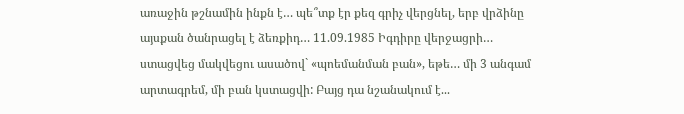առաջին թշնամին ինքն է… պե՞տք էր քեզ գրիչ վերցնել, երբ վրձինը այսքան ծանրացել է ձեռքիդ… 11.09.1985 Իգդիրը վերջացրի… ստացվեց մակվեցու ասածով` «պոեմանման բան», եթե… մի 3 անգամ արտագրեմ, մի բան կստացվի: Բայց դա նշանակում է...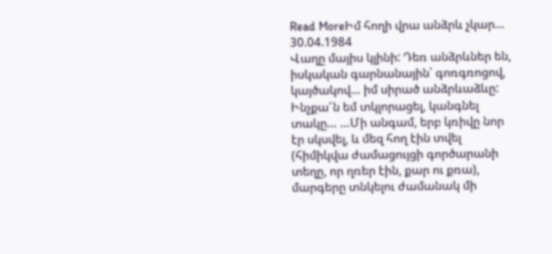Read MoreԻմ հողի վրա անձրև չկար… 30.04.1984
Վաղը մայիս կլինի: Դեռ անձրևներ են, իսկական գարնանային՝ գոռգռոցով, կայծակով… իմ սիրած անձրևաձևը: Ինչքա՜ն եմ տկլորացել, կանգնել տակը… …Մի անգամ, երբ կռիվը նոր էր սկսվել, և մեզ հող էին տվել (հիմիկվա ժամացույցի գործարանի տեղը, որ ղռեր էին, քար ու քռա), մարգերը տնկելու ժամանակ մի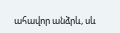ահավոր անձրև, սև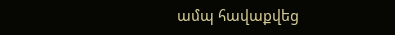ամպ հավաքվեց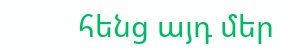հենց այդ մեր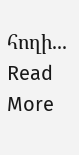հողի...
Read More